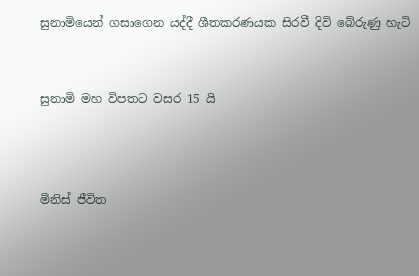සුනාමියෙන් ගසාගෙන යද්දී ශීතකරණයක සිරවී දිවි බේරුණු හැටි


සුනාමි මහ විපතට වසර 15 යි



මිනිස් ජීවිත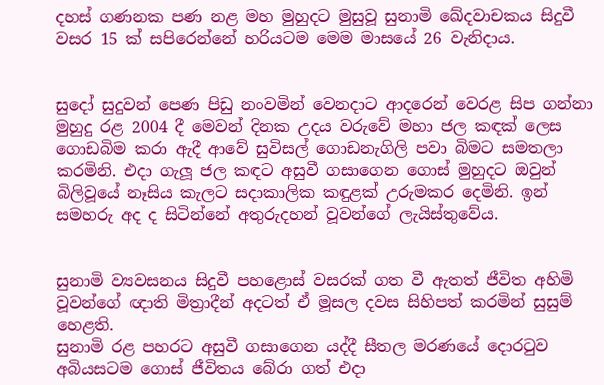දහස් ගණනක පණ නළ මහ මුහුදට මුසුවූ සුනාමි ඛේදවාචකය සිදුවී වසර 15 ක් සපිරෙන්නේ හරියටම මෙම මාසයේ 26 වැනිදාය.


සුදෝ සුදුවන් පෙණ පිඩු නංවමින් වෙනදාට ආදරෙන් වෙරළ සිප ගන්නා මුහුදු රළ 2004 දී මෙවන් දිනක උදය වරුවේ මහා ජල කඳක් ලෙස ගොඩබිම කරා ඇදී ආවේ සුවිසල් ගොඩනැගිලි පවා බිමට සමතලා කරමිනි. එදා ගැලූ ජල කඳට අසුවී ගසාගෙන ගොස් මුහුදට ඔවුන් බිලිවූයේ නෑසිය කැලට සදාකාලික කඳුළක් උරුමකර දෙමිනි. ඉන් සමහරු අද ද සිටින්නේ අතුරුදහන් වූවන්ගේ ලැයිස්තුවේය.


සුනාමි ව්‍යවසනය සිදුවී පහළොස් වසරක් ගත වී ඇතත් ජීවිත අහිමි වූවන්ගේ ඥාති මිත්‍රාදීන් අදටත් ඒ මූසල දවස සිහිපත් කරමින් සුසුම් හෙළති.
සුනාමි රළ පහරට අසුවී ගසාගෙන යද්දී සීතල මරණයේ දොරටුව අබියසටම ගොස් ජීවිතය බේරා ගත් එදා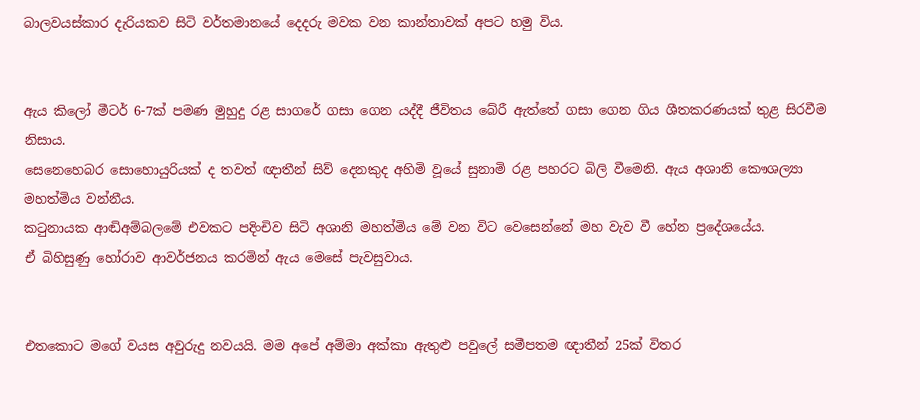බාලවයස්කාර දැරියකව සිටි වර්තමානයේ දෙදරු මවක වන කාන්තාවක් අපට හමු විය.


ඇය කිලෝ මීටර් 6-7ක් පමණ මුහුදු රළ සාගරේ ගසා ගෙන යද්දී ජීවිතය බේරී ඇත්තේ ගසා ගෙන ගිය ශීතකරණයක් තුළ සිරවීම නිසාය.
සෙනෙහෙබර සොහොයුරියක් ද තවත් ඥාතීන් සිව් දෙනකුද අහිමි වූයේ සුනාමි රළ පහරට බිලි වීමෙනි. ඇය අශානි කෞශල්‍යා මහත්මිය වන්නීය.
කටුනායක ආඬිඅම්බලමේ එවකට පදිංචිව සිටි අශානි මහත්මිය මේ වන විට වෙසෙන්නේ මහ වැව වී හේන ප්‍රදේශයේය.
ඒ බිහිසුණු හෝරාව ආවර්ජනය කරමින් ඇය මෙසේ පැවසුවාය.


එතකොට මගේ වයස අවුරුදු නවයයි. මම අපේ අම්මා අක්කා ඇතුළු පවුලේ සමීපතම ඥාතීන් 25ක් විතර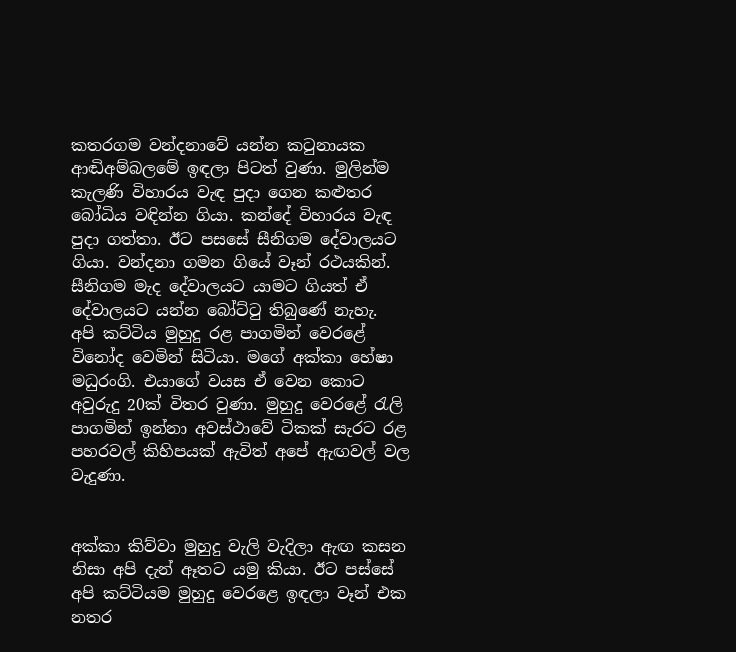කතරගම වන්දනාවේ යන්න කටුනායක ආඬිඅම්බලමේ ඉඳලා පිටත් වුණා. මුලින්ම කැලණි විහාරය වැඳ පුදා ගෙන කළුතර බෝධිය වඳින්න ගියා. කන්දේ විහාරය වැඳ පුදා ගත්තා. ඊට පසසේ සීනිගම දේවාලයට ගියා. වන්දනා ගමන ගියේ වෑන් රථයකින්. සීනිගම මැද දේවාලයට යාමට ගියත් ඒ දේවාලයට යන්න බෝට්ටු තිබුණේ නැහැ.
අපි කට්ටිය මුහුදු රළ පාගමින් වෙරළේ විනෝද වෙමින් සිටියා. මගේ අක්කා හේෂා මධුරංගි. එයාගේ වයස ඒ වෙන කොට අවුරුදු 20ක් විතර වුණා. මුහුදු වෙරළේ රැලි පාගමින් ඉන්නා අවස්ථාවේ ටිකක් සැරට රළ පහරවල් කිහිපයක් ඇවිත් අපේ ඇඟවල් වල වැදුණා.


අක්කා කිව්වා මුහුදු වැලි වැදිලා ඇඟ කසන නිසා අපි දැන් ඈතට යමු කියා. ඊට පස්සේ අපි කට්ටියම මුහුදු වෙරළෙ ඉඳලා වෑන් එක නතර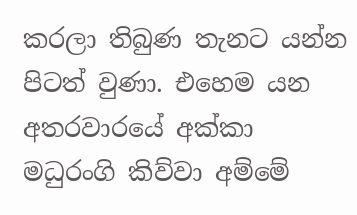කරලා තිබුණ තැනට යන්න පිටත් වුණා. එහෙම යන අතරවාරයේ අක්කා මධුරංගි කිව්වා අම්මේ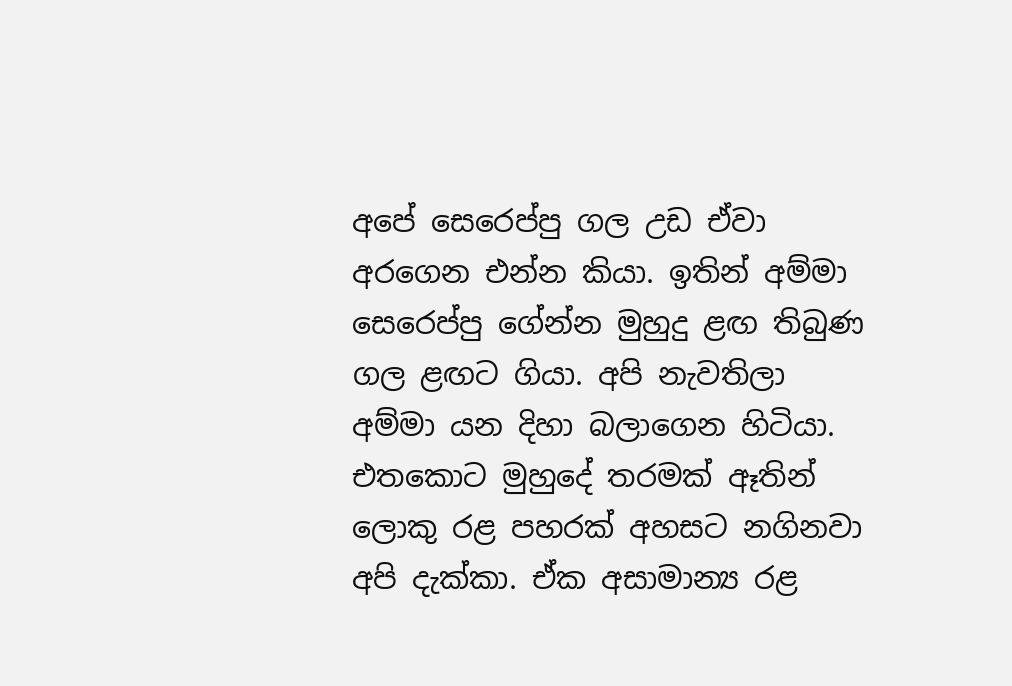අපේ සෙරෙප්පු ගල උඩ ඒවා අරගෙන එන්න කියා. ඉතින් අම්මා සෙරෙප්පු ගේන්න මුහුදු ළඟ තිබුණ ගල ළඟට ගියා. අපි නැවතිලා අම්මා යන දිහා බලාගෙන හිටියා. එතකොට මුහුදේ තරමක් ඈතින් ලොකු රළ පහරක් අහසට නගිනවා අපි දැක්කා. ඒක අසාමාන්‍ය රළ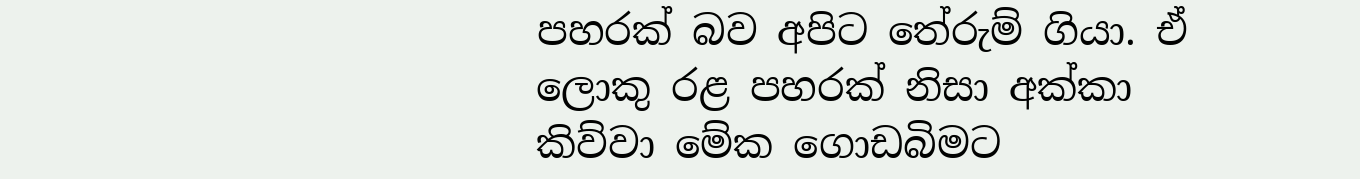පහරක් බව අපිට තේරුම් ගියා. ඒ ලොකු රළ පහරක් නිසා අක්කා කිව්වා මේක ගොඩබිමට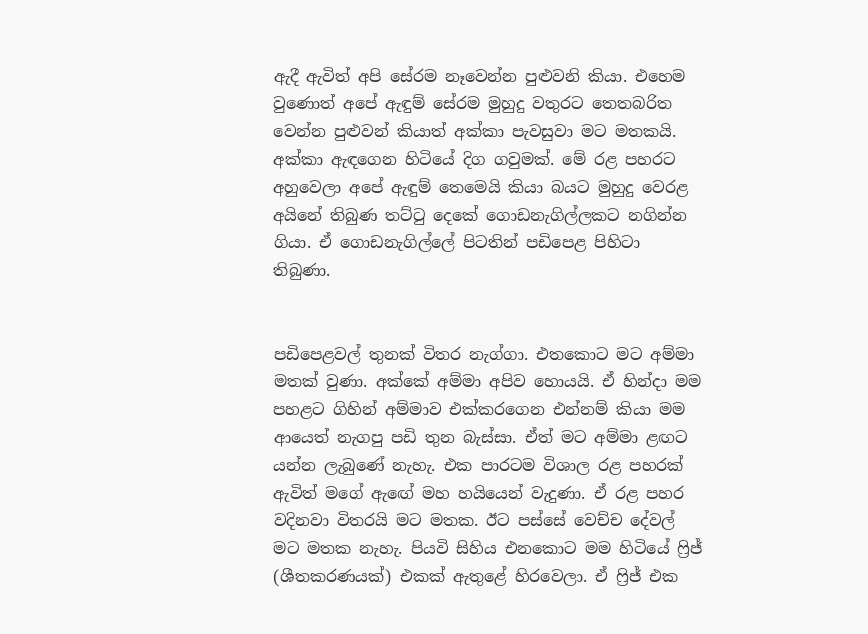ඇදී ඇවිත් අපි සේරම නෑවෙන්න පුළුවනි කියා. එහෙම වුණොත් අපේ ඇඳුම් සේරම මුහුදු වතුරට තෙතබරිත වෙන්න පුළුවන් කියාත් අක්කා පැවසුවා මට මතකයි. අක්කා ඇඳගෙන හිටියේ දිග ගවුමක්. මේ රළ පහරට අහුවෙලා අපේ ඇඳුම් තෙමෙයි කියා බයට මුහුදු වෙරළ අයිනේ තිබුණ තට්ටු දෙකේ ගොඩනැගිල්ලකට නගින්න ගියා. ඒ ගොඩනැගිල්ලේ පිටතින් පඩිපෙළ පිහිටා තිබුණා.


පඩිපෙළවල් තුනක් විතර නැග්ගා. එතකොට මට අම්මා මතක් වුණා. අක්කේ අම්මා අපිව හොයයි. ඒ හින්දා මම පහළට ගිහින් අම්මාව එක්කරගෙන එන්නම් කියා මම ආයෙත් නැගපු පඩි තුන බැස්සා. ඒත් මට අම්මා ළඟට යන්න ලැබුණේ නැහැ. එක පාරටම විශාල රළ පහරක් ඇවිත් මගේ ඇඟේ මහ හයියෙන් වැදුණා. ඒ රළ පහර වදිනවා විතරයි මට මතක. ඊට පස්සේ වෙච්ච දේවල් මට මතක නැහැ. පියවි සිහිය එනකොට මම හිටියේ ෆ්‍රිජ් (ශීතකරණයක්) එකක් ඇතුළේ හිරවෙලා. ඒ ෆ්‍රිජ් එක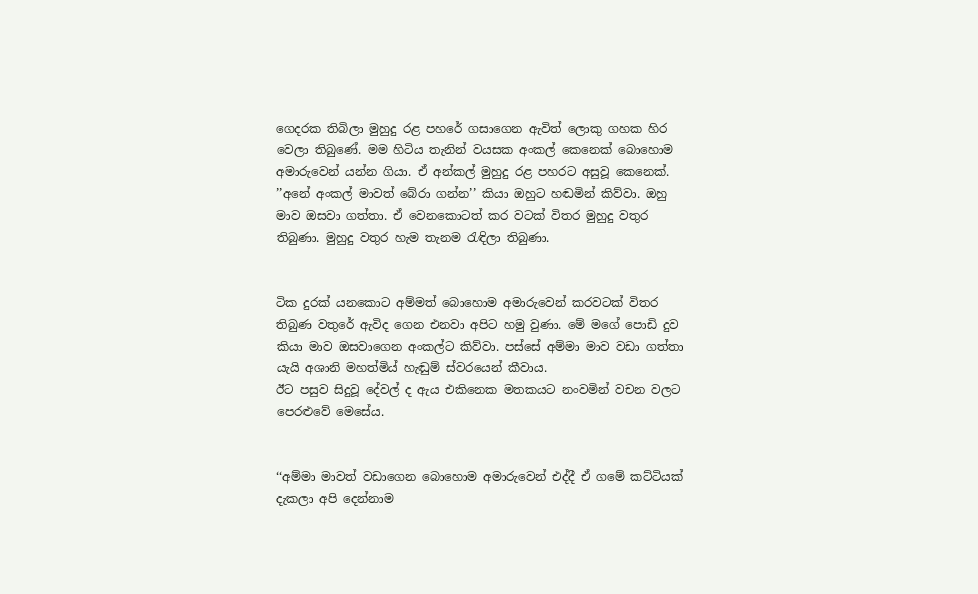ගෙදරක තිබිලා මුහුදු රළ පහරේ ගසාගෙන ඇවිත් ලොකු ගහක හිර වෙලා තිබුණේ. මම හිටිය තැනින් වයසක අංකල් කෙනෙක් බොහොම අමාරුවෙන් යන්න ගියා. ඒ අන්කල් මුහුදු රළ පහරට අසුවූ කෙනෙක්. ’’අනේ අංකල් මාවත් බේරා ගන්න’’ කියා ඔහුට හඬමින් කිව්වා. ඔහු මාව ඔසවා ගත්තා. ඒ වෙනකොටත් කර වටක් විතර මුහුදු වතුර තිබුණා. මුහුදු වතුර හැම තැනම රැඳිලා තිබුණා.


ටික දුරක් යනකොට අම්මත් බොහොම අමාරුවෙන් කරවටක් විතර තිබුණ වතුරේ ඇවිද ගෙන එනවා අපිට හමු වුණා. මේ මගේ පොඩි දුව කියා මාව ඔසවාගෙන අංකල්ට කිව්වා. පස්සේ අම්මා මාව වඩා ගත්තා යැයි අශානි මහත්මිය් හැඬුම් ස්වරයෙන් කීවාය.
ඊට පසුව සිදුවූ දේවල් ද ඇය එකිනෙක මතකයට නංවමින් වචන වලට පෙරළුවේ මෙසේය.


‘‘අම්මා මාවත් වඩාගෙන බොහොම අමාරුවෙන් එද්දී ඒ ගමේ කට්ටියක් දැකලා අපි දෙන්නාම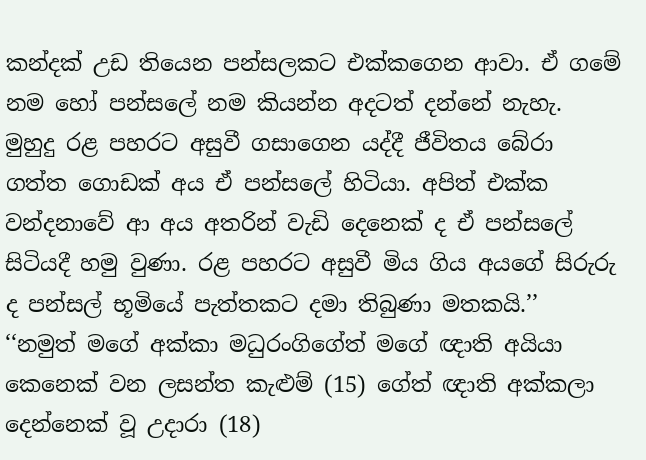කන්දක් උඩ තියෙන පන්සලකට එක්කගෙන ආවා. ඒ ගමේ නම හෝ පන්සලේ නම කියන්න අදටත් දන්නේ නැහැ. මුහුදු රළ පහරට අසුවී ගසාගෙන යද්දී ජීවිතය බේරා ගත්ත ගොඩක් අය ඒ පන්සලේ හිටියා. අපිත් එක්ක වන්දනාවේ ආ අය අතරින් වැඩි දෙනෙක් ද ඒ පන්සලේ සිටියදී හමු වුණා. රළ පහරට අසුවී මිය ගිය අයගේ සිරුරු ද පන්සල් භූමියේ පැත්තකට දමා තිබුණා මතකයි.’’
‘‘නමුත් මගේ අක්කා මධුරංගිගේත් මගේ ඥාති අයියා කෙනෙක් වන ලසන්ත කැළුම් (15) ගේත් ඥාති අක්කලා දෙන්නෙක් වූ උදාරා (18)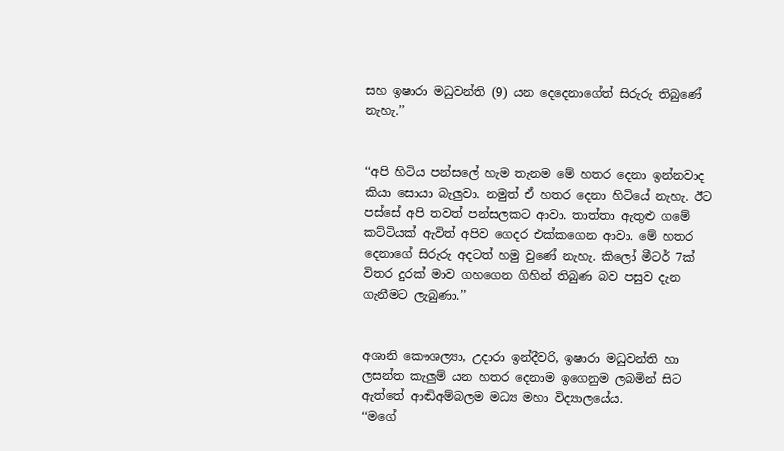සහ ඉෂාරා මධුවන්ති (9) යන දෙදෙනාගේත් සිරුරු තිබුණේ නැහැ.’’


‘‘අපි හිටිය පන්සලේ හැම තැනම මේ හතර දෙනා ඉන්නවාද කියා සොයා බැලුවා. නමුත් ඒ හතර දෙනා හිටියේ නැහැ. ඊට පස්සේ අපි තවත් පන්සලකට ආවා. තාත්තා ඇතුළු ගමේ කට්ටියක් ඇවිත් අපිව ගෙදර එක්කගෙන ආවා. මේ හතර දෙනාගේ සිරුරු අදටත් හමු වුණේ නැහැ. කිලෝ මීටර් 7ක් විතර දුරක් මාව ගහගෙන ගිහින් තිබුණ බව පසුව දැන ගැනීමට ලැබුණා.’’


අශානි කෞශල්‍යා, උදාරා ඉන්දීවරි, ඉෂාරා මධුවන්ති හා ලසන්ත කැලුම් යන හතර දෙනාම ඉගෙනුම ලබමින් සිට ඇත්තේ ආඬිඅම්බලම මධ්‍ය මහා විද්‍යාලයේය.
‘‘මගේ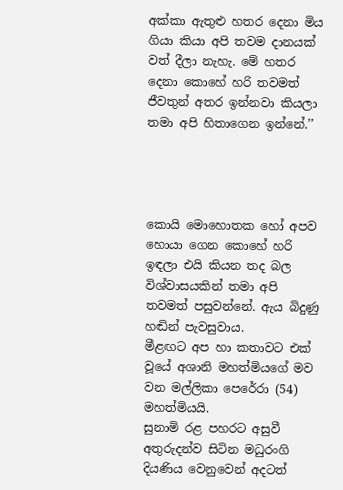අක්කා ඇතුළු හතර දෙනා මිය ගියා කියා අපි තවම දානයක් වත් දීලා නැහැ. මේ හතර දෙනා කොහේ හරි තවමත් ජීවතුන් අතර ඉන්නවා කියලා තමා අපි හිතාගෙන ඉන්නේ.’’




කොයි මොහොතක හෝ අපව හොයා ගෙන කොහේ හරි ඉඳලා එයි කියන තද බල විශ්වාසයකින් තමා අපි තවමත් පසුවන්නේ. ඇය බිදුණු හඬින් පැවසුවාය.
මීළඟට අප හා කතාවට එක් වූයේ අශානි මහත්මියගේ මව වන මල්ලිකා පෙරේරා (54) මහත්මියයි.
සුනාමි රළ පහරට අසුවී අතුරුදන්ව සිටින මධුරංගි දියණිය වෙනුවෙන් අදටත්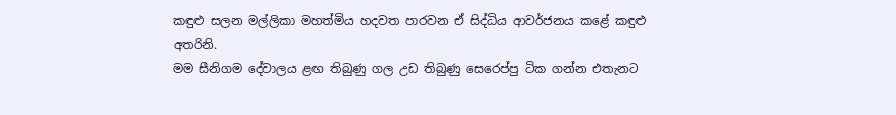කඳුළු සලන මල්ලිකා මහත්මිය හදවත පාරවන ඒ සිද්ධිය ආවර්ජනය කළේ කඳුළු අතරිනි.
මම සීනිගම දේවාලය ළඟ තිබුණු ගල උඩ තිබුණු සෙරෙප්පු ටික ගන්න එතැනට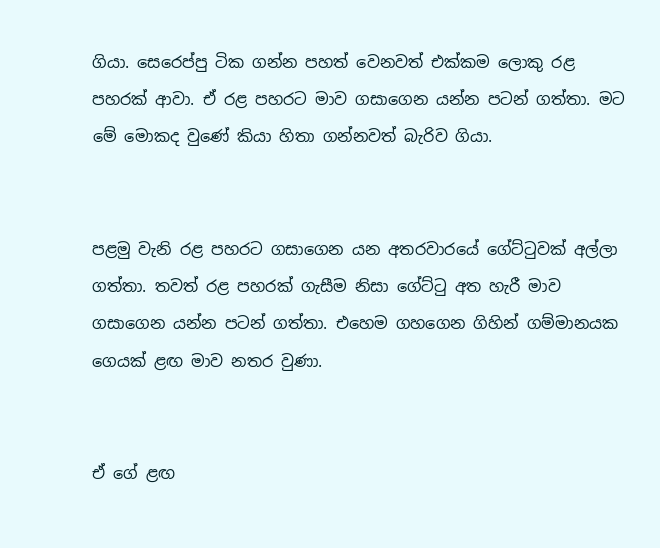ගියා. සෙරෙප්පු ටික ගන්න පහත් වෙනවත් එක්කම ලොකු රළ පහරක් ආවා. ඒ රළ පහරට මාව ගසාගෙන යන්න පටන් ගත්තා. මට මේ මොකද වුණේ කියා හිතා ගන්නවත් බැරිව ගියා.


පළමු වැනි රළ පහරට ගසාගෙන යන අතරවාරයේ ගේට්ටුවක් අල්ලා ගත්තා. තවත් රළ පහරක් ගැසීම නිසා ගේට්ටු අත හැරී මාව ගසාගෙන යන්න පටන් ගත්තා. එහෙම ගහගෙන ගිහින් ගම්මානයක ගෙයක් ළඟ මාව නතර වුණා.


ඒ ගේ ළඟ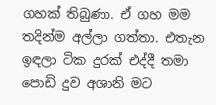ගහක් තිබුණා. ඒ ගහ මම තදින්ම අල්ලා ගත්තා. එතැන ඉඳලා ටික දුරක් එද්දී තමා පොඩි දුව අශානි මට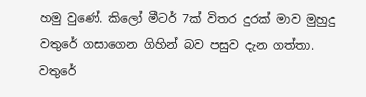හමු වුණේ. කිලෝ මීටර් 7ක් විතර දුරක් මාව මුහුදු වතුරේ ගසාගෙන ගිහින් බව පසුව දැන ගත්තා. වතුරේ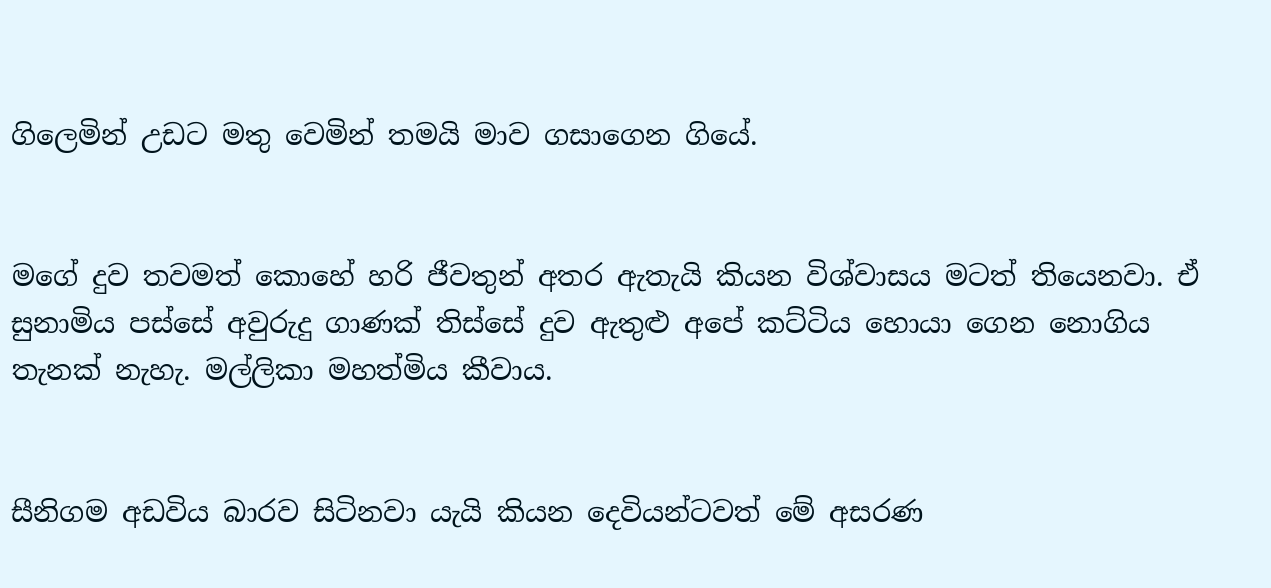ගිලෙමින් උඩට මතු වෙමින් තමයි මාව ගසාගෙන ගියේ.


මගේ දුව තවමත් කොහේ හරි ජීවතුන් අතර ඇතැයි කියන විශ්වාසය මටත් තියෙනවා. ඒ සුනාමිය පස්සේ අවුරුදු ගාණක් තිස්සේ දුව ඇතුළු අපේ කට්ටිය හොයා ගෙන නොගිය තැනක් නැහැ. මල්ලිකා මහත්මිය කීවාය.


සීනිගම අඩවිය බාරව සිටිනවා යැයි කියන දෙවියන්ටවත් මේ අසරණ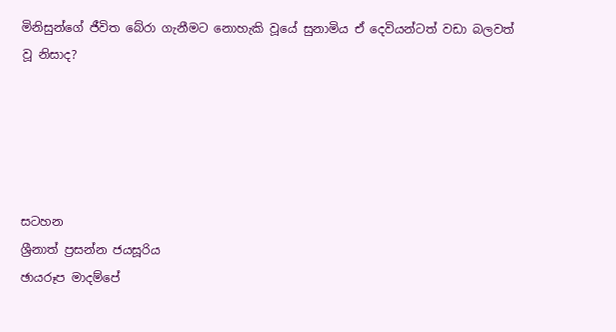මිනිසුන්ගේ ජීවිත බේරා ගැනීමට නොහැකි වූයේ සුනාමිය ඒ දෙවියන්ටත් වඩා බලවත් වූ නිසාද?





සටහන
ශ්‍රීනාත් ප්‍රසන්න ජයසූරිය
ඡායරූප මාදම්පේ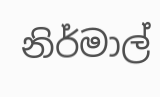නිර්මාල්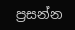ප්‍රසන්න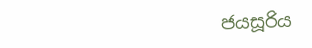ජයසූරිය